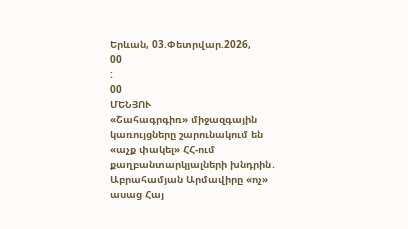Երևան, 03.Փետրվար.2026,
00
:
00
ՄԵՆՅՈՒ
«Շահագրգիռ» միջազգային կառույցները շարունակում են «աչք փակել» ՀՀ-ում քաղբանտարկյալների խնդրին․ Աբրահամյան Արմավիրը «ոչ» ասաց Հայ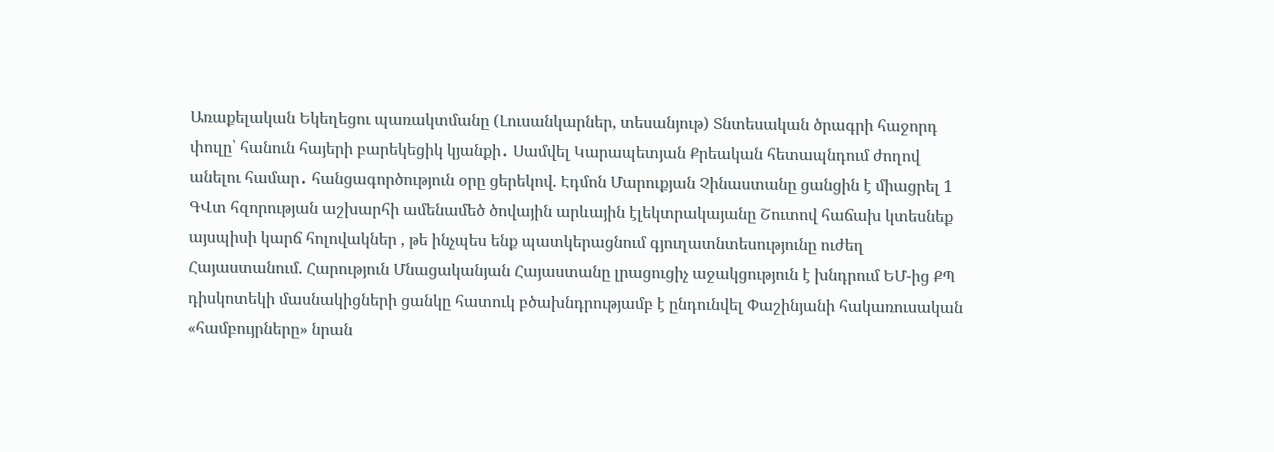Առաքելական Եկեղեցու պառակտմանը (Լուսանկարներ, տեսանյութ) Տնտեսական ծրագրի հաջորդ փուլը՝ հանուն հայերի բարեկեցիկ կյանքի․ Սամվել Կարապետյան Քրեական հետապնդում ժողով անելու համար․ հանցագործություն օրը ցերեկով. Էդմոն Մարուքյան Չինաստանը ցանցին է միացրել 1 ԳՎտ հզորության աշխարհի ամենամեծ ծովային արևային էլեկտրակայանը Շուտով հաճախ կտեսնեք այսպիսի կարճ հոլովակներ , թե ինչպես ենք պատկերացնում գյուղատնտեսությունը ուժեղ Հայաստանում. Հարություն Մնացականյան Հայաստանը լրացուցիչ աջակցություն է խնդրում ԵՄ-ից ՔՊ դիսկոտեկի մասնակիցների ցանկը հատուկ բծախնդրությամբ է ընդունվել Փաշինյանի հակառուսական «համբույրները» նրան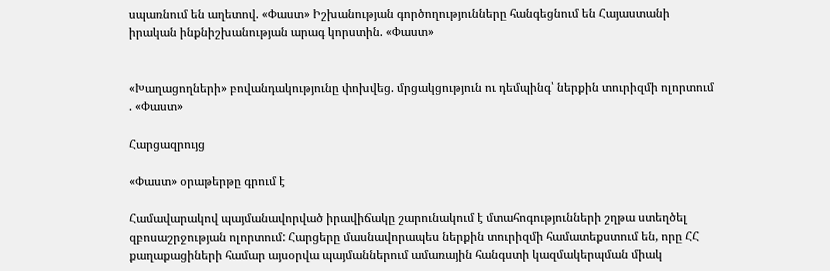սպառնում են աղետով. «Փաստ» Իշխանության գործողությունները հանգեցնում են Հայաստանի իրական ինքնիշխանության արագ կորստին. «Փաստ»


«Խաղացողների» բովանդակությունը փոխվեց. մրցակցություն ու դեմպինգ՝ ներքին տուրիզմի ոլորտում . «Փաստ»

Հարցազրույց

«Փաստ» օրաթերթը գրում է

Համավարակով պայմանավորված իրավիճակը շարունակում է մտահոգությունների շղթա ստեղծել զբոսաշրջության ոլորտում: Հարցերը մասնավորապես ներքին տուրիզմի համատեքստում են, որը ՀՀ քաղաքացիների համար այսօրվա պայմաններում ամառային հանգստի կազմակերպման միակ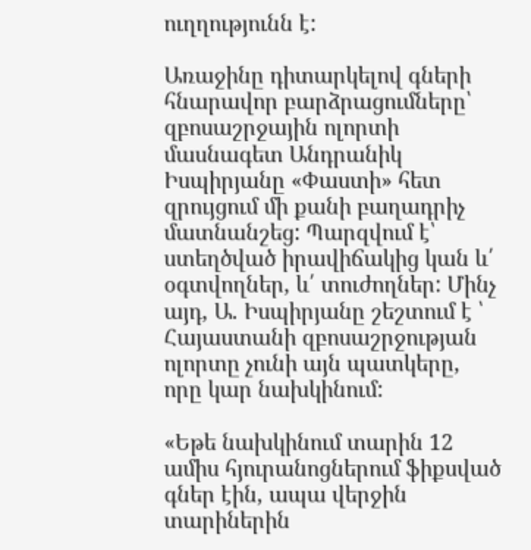ուղղությունն է:

Առաջինը դիտարկելով գների հնարավոր բարձրացումները՝ զբոսաշրջային ոլորտի մասնագետ Անդրանիկ Իսպիրյանը «Փաստի» հետ զրույցում մի քանի բաղադրիչ մատնանշեց: Պարզվում է՝ ստեղծված իրավիճակից կան և՛ օգտվողներ, և՛ տուժողներ: Մինչ այդ, Ա. Իսպիրյանը շեշտում է ՝ Հայաստանի զբոսաշրջության ոլորտը չունի այն պատկերը, որը կար նախկինում:

«Եթե նախկինում տարին 12 ամիս հյուրանոցներում ֆիքսված գներ էին, ապա վերջին տարիներին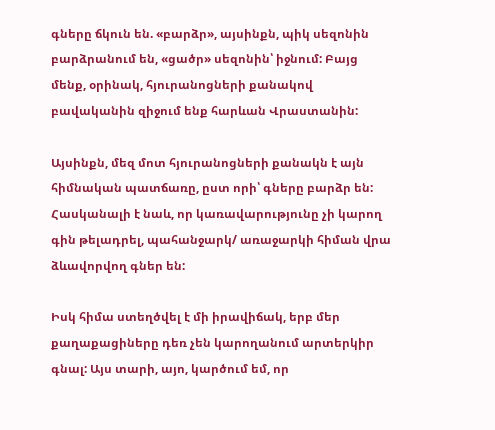գները ճկուն են. «բարձր», այսինքն, պիկ սեզոնին բարձրանում են, «ցածր» սեզոնին՝ իջնում: Բայց մենք, օրինակ, հյուրանոցների քանակով բավականին զիջում ենք հարևան Վրաստանին:

Այսինքն, մեզ մոտ հյուրանոցների քանակն է այն հիմնական պատճառը, ըստ որի՝ գները բարձր են: Հասկանալի է նաև, որ կառավարությունը չի կարող գին թելադրել, պահանջարկ/ առաջարկի հիման վրա ձևավորվող գներ են:

Իսկ հիմա ստեղծվել է մի իրավիճակ, երբ մեր քաղաքացիները դեռ չեն կարողանում արտերկիր գնալ: Այս տարի, այո, կարծում եմ, որ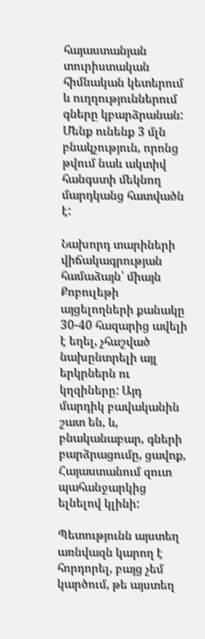հայաստանյան տուրիստական հիմնական կետերում և ուղղություններում գները կբարձրանան: Մենք ունենք 3 մլն բնակչություն, որոնց թվում նաև ակտիվ հանգստի մեկնող մարդկանց հատվածն է:

Նախորդ տարիների վիճակագրության համաձայն՝ միայն Քոբուլեթի այցելողների քանակը 30-40 հազարից ավելի է եղել, չհաշված նախընտրելի այլ երկրներն ու կղզիները: Այդ մարդիկ բավականին շատ են, և, բնականաբար, գների բարձրացումը, ցավոք, Հայաստանում զուտ պահանջարկից ելնելով կլինի:

Պետությունն այստեղ առնվազն կարող է հորդորել, բայց չեմ կարծում, թե այստեղ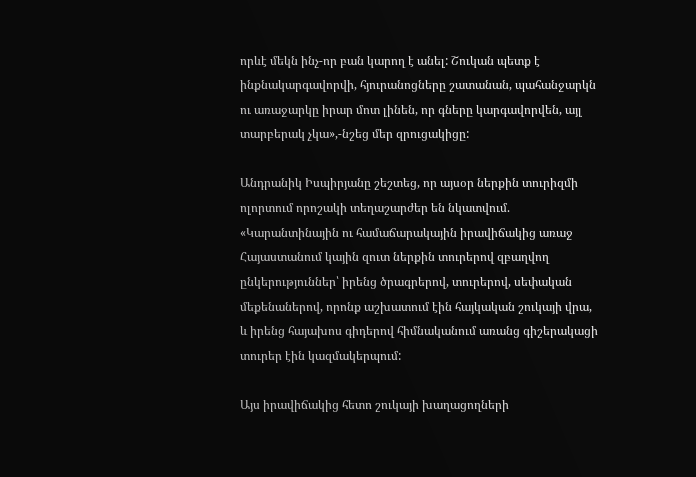որևէ մեկն ինչ-որ բան կարող է անել: Շուկան պետք է ինքնակարգավորվի, հյուրանոցները շատանան, պահանջարկն ու առաջարկը իրար մոտ լինեն, որ գները կարգավորվեն, այլ տարբերակ չկա»,-նշեց մեր զրուցակիցը:

Անդրանիկ Իսպիրյանը շեշտեց, որ այսօր ներքին տուրիզմի ոլորտում որոշակի տեղաշարժեր են նկատվում. «Կարանտինային ու համաճարակային իրավիճակից առաջ Հայաստանում կային զուտ ներքին տուրերով զբաղվող ընկերություններ՝ իրենց ծրագրերով, տուրերով, սեփական մեքենաներով, որոնք աշխատում էին հայկական շուկայի վրա, և իրենց հայախոս գիդերով հիմնականում առանց գիշերակացի տուրեր էին կազմակերպում:

Այս իրավիճակից հետո շուկայի խաղացողների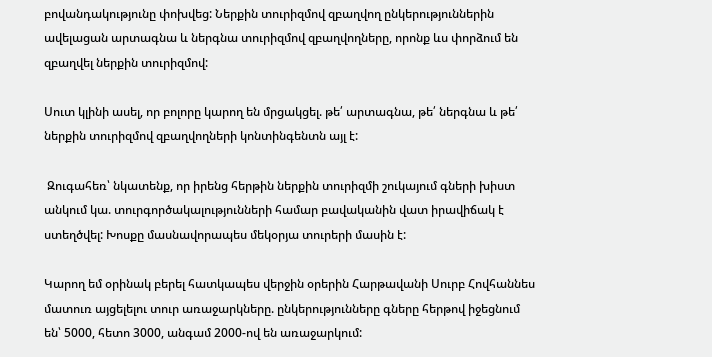բովանդակությունը փոխվեց: Ներքին տուրիզմով զբաղվող ընկերություններին ավելացան արտագնա և ներգնա տուրիզմով զբաղվողները, որոնք ևս փորձում են զբաղվել ներքին տուրիզմով:

Սուտ կլինի ասել, որ բոլորը կարող են մրցակցել. թե՛ արտագնա, թե՛ ներգնա և թե՛ ներքին տուրիզմով զբաղվողների կոնտինգենտն այլ է:

 Զուգահեռ՝ նկատենք, որ իրենց հերթին ներքին տուրիզմի շուկայում գների խիստ անկում կա. տուրգործակալությունների համար բավականին վատ իրավիճակ է ստեղծվել: Խոսքը մասնավորապես մեկօրյա տուրերի մասին է:

Կարող եմ օրինակ բերել հատկապես վերջին օրերին Հարթավանի Սուրբ Հովհաննես մատուռ այցելելու տուր առաջարկները. ընկերությունները գները հերթով իջեցնում են՝ 5000, հետո 3000, անգամ 2000-ով են առաջարկում: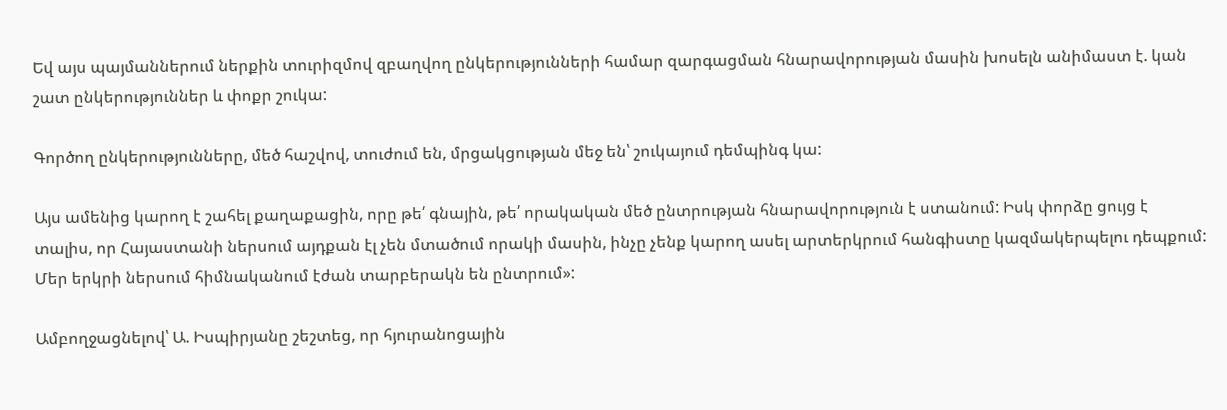Եվ այս պայմաններում ներքին տուրիզմով զբաղվող ընկերությունների համար զարգացման հնարավորության մասին խոսելն անիմաստ է. կան շատ ընկերություններ և փոքր շուկա:

Գործող ընկերությունները, մեծ հաշվով, տուժում են, մրցակցության մեջ են՝ շուկայում դեմպինգ կա:

Այս ամենից կարող է շահել քաղաքացին, որը թե՛ գնային, թե՛ որակական մեծ ընտրության հնարավորություն է ստանում: Իսկ փորձը ցույց է տալիս, որ Հայաստանի ներսում այդքան էլ չեն մտածում որակի մասին, ինչը չենք կարող ասել արտերկրում հանգիստը կազմակերպելու դեպքում: Մեր երկրի ներսում հիմնականում էժան տարբերակն են ընտրում»:

Ամբողջացնելով՝ Ա. Իսպիրյանը շեշտեց, որ հյուրանոցային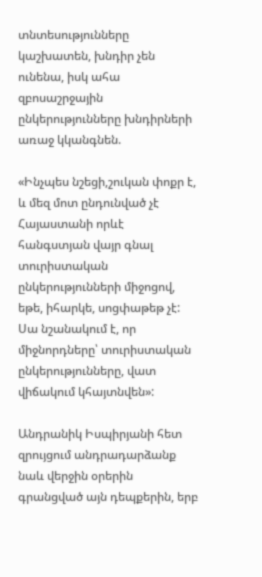տնտեսությունները կաշխատեն, խնդիր չեն ունենա, իսկ ահա զբոսաշրջային ընկերությունները խնդիրների առաջ կկանգնեն.

«Ինչպես նշեցի,շուկան փոքր է, և մեզ մոտ ընդունված չէ Հայաստանի որևէ հանգստյան վայր գնալ տուրիստական ընկերությունների միջոցով, եթե, իհարկե, սոցփաթեթ չէ: Սա նշանակում է, որ միջնորդները՝ տուրիստական ընկերությունները, վատ վիճակում կհայտնվեն»:

Անդրանիկ Իսպիրյանի հետ զրույցում անդրադարձանք նաև վերջին օրերին գրանցված այն դեպքերին, երբ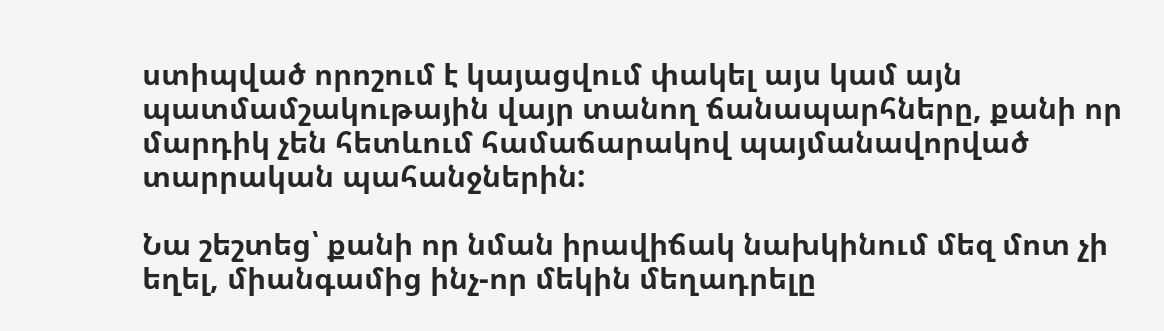ստիպված որոշում է կայացվում փակել այս կամ այն պատմամշակութային վայր տանող ճանապարհները, քանի որ մարդիկ չեն հետևում համաճարակով պայմանավորված տարրական պահանջներին:

Նա շեշտեց՝ քանի որ նման իրավիճակ նախկինում մեզ մոտ չի եղել, միանգամից ինչ-որ մեկին մեղադրելը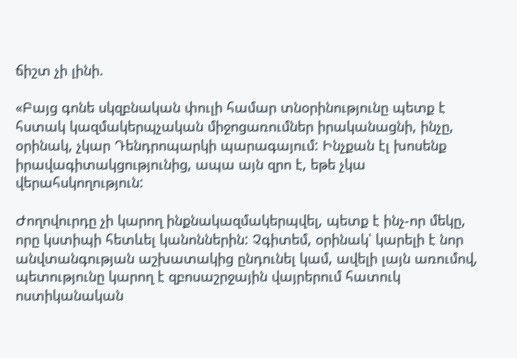ճիշտ չի լինի.

«Բայց գոնե սկզբնական փուլի համար տնօրինությունը պետք է հստակ կազմակերպչական միջոցառումներ իրականացնի, ինչը, օրինակ, չկար Դենդրոպարկի պարագայում: Ինչքան էլ խոսենք իրավագիտակցությունից, ապա այն զրո է, եթե չկա վերահսկողություն:

Ժողովուրդը չի կարող ինքնակազմակերպվել, պետք է ինչ-որ մեկը, որը կստիպի հետևել կանոններին: Չգիտեմ, օրինակ՝ կարելի է նոր անվտանգության աշխատակից ընդունել կամ, ավելի լայն առումով, պետությունը կարող է զբոսաշրջային վայրերում հատուկ ոստիկանական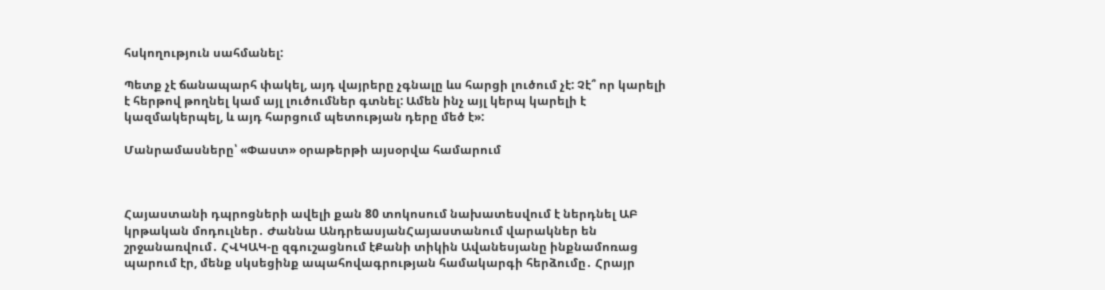հսկողություն սահմանել:

Պետք չէ ճանապարհ փակել, այդ վայրերը չգնալը ևս հարցի լուծում չէ: Չէ՞ որ կարելի է հերթով թողնել կամ այլ լուծումներ գտնել: Ամեն ինչ այլ կերպ կարելի է կազմակերպել, և այդ հարցում պետության դերը մեծ է»:

Մանրամասները՝ «Փաստ» օրաթերթի այսօրվա համարում



Հայաստանի դպրոցների ավելի քան 80 տոկոսում նախատեսվում է ներդնել ԱԲ կրթական մոդուլներ․ Ժաննա ԱնդրեասյանՀայաստանում վարակներ են շրջանառվում․ ՀՎԿԱԿ-ը զգուշացնում էՔանի տիկին Ավանեսյանը ինքնամոռաց պարում էր, մենք սկսեցինք ապահովագրության համակարգի հերձումը․ Հրայր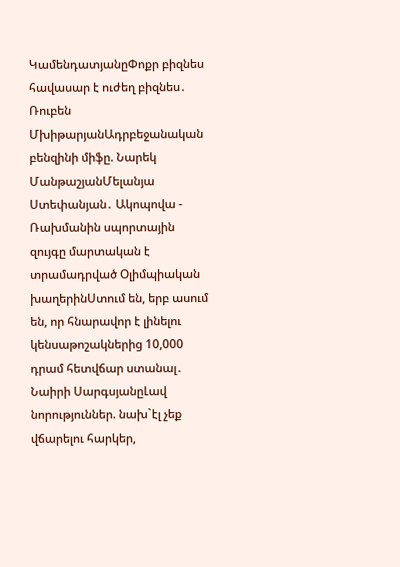ԿամենդատյանըՓոքր բիզնես հավասար է ուժեղ բիզնես․ Ռուբեն ՄխիթարյանԱդրբեջանական բենզինի միֆը. Նարեկ ՄանթաշյանՄելանյա Ստեփանյան․ Ակոպովա - Ռախմանին սպորտային զույգը մարտական է տրամադրված Օլիմպիական խաղերինՍտում են, երբ ասում են, որ հնարավոր է լինելու կենսաթոշակներից 10,000 դրամ հետվճար ստանալ․ Նաիրի ՍարգսյանըԼավ նորություններ. նախ`էլ չեք վճարելու հարկեր,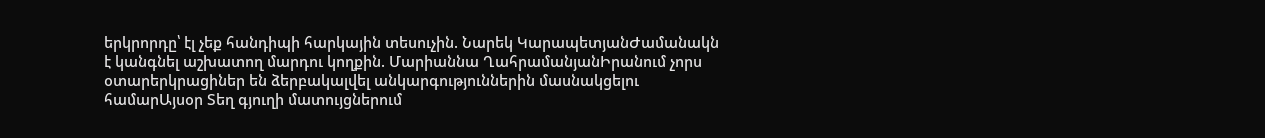երկրորդը՝ էլ չեք հանդիպի հարկային տեսուչին. Նարեկ ԿարապետյանԺամանակն է կանգնել աշխատող մարդու կողքին. Մարիաննա ՂահրամանյանԻրանում չորս օտարերկրացիներ են ձերբակալվել անկարգություններին մասնակցելու համարԱյսօր Տեղ գյուղի մատույցներում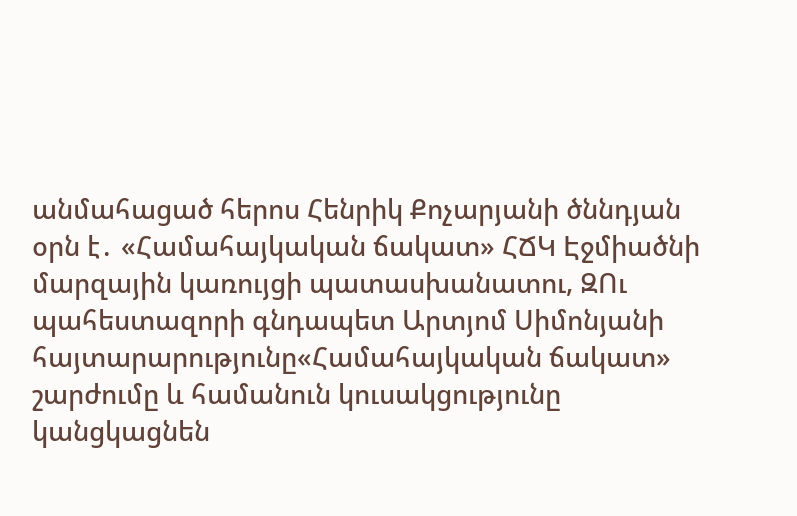անմահացած հերոս Հենրիկ Քոչարյանի ծննդյան օրն է․ «Համահայկական ճակատ» ՀՃԿ Էջմիածնի մարզային կառույցի պատասխանատու, ԶՈւ պահեստազորի գնդապետ Արտյոմ Սիմոնյանի հայտարարությունը«Համահայկական ճակատ» շարժումը և համանուն կուսակցությունը կանցկացնեն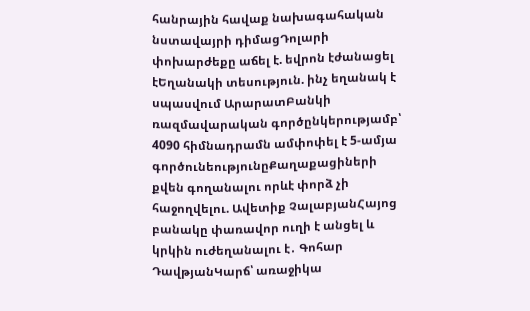հանրային հավաք նախագահական նստավայրի դիմացԴոլարի փոխարժեքը աճել է. եվրոն էժանացել էԵղանակի տեսություն. ինչ եղանակ է սպասվում ԱրարատԲանկի ռազմավարական գործընկերությամբ՝ 4090 հիմնադրամն ամփոփել է 5-ամյա գործունեությունըՔաղաքացիների քվեն գողանալու որևէ փորձ չի հաջողվելու. Ավետիք ՉալաբյանՀայոց բանակը փառավոր ուղի է անցել և կրկին ուժեղանալու է․ Գոհար ԴավթյանԿարճ՝ առաջիկա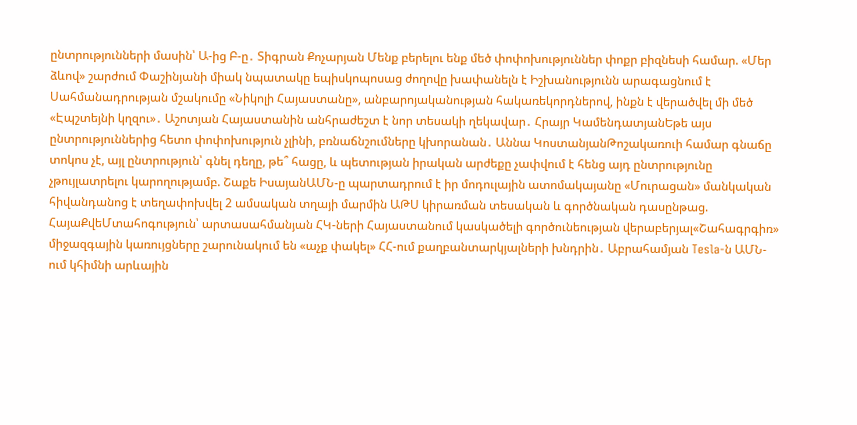ընտրությունների մասին՝ Ա-ից Բ-ը․ Տիգրան Քոչարյան Մենք բերելու ենք մեծ փոփոխություններ փոքր բիզնեսի համար. «Մեր ձևով» շարժում Փաշինյանի միակ նպատակը եպիսկոպոսաց ժողովը խափանելն է Իշխանությունն արագացնում է Սահմանադրության մշակումը «Նիկոլի Հայաստանը», անբարոյականության հակառեկորդներով, ինքն է վերածվել մի մեծ «Էպշտեյնի կղզու»․ Աշոտյան Հայաստանին անհրաժեշտ է նոր տեսակի ղեկավար․ Հրայր ԿամենդատյանԵթե այս ընտրություններից հետո փոփոխություն չլինի, բռնաճնշումները կխորանան․ Աննա ԿոստանյանԹոշակառուի համար գնաճը տոկոս չէ, այլ ընտրություն՝ գնել դեղը, թե՞ հացը, և պետության իրական արժեքը չափվում է հենց այդ ընտրությունը չթույլատրելու կարողությամբ. Շաքե ԻսայանԱՄՆ-ը պարտադրում է իր մոդուլային ատոմակայանը «Մուրացան» մանկական հիվանդանոց է տեղափոխվել 2 ամսական տղայի մարմին ԱԹՍ կիրառման տեսական և գործնական դասընթաց. ՀայաՔվեՄտահոգություն՝ արտասահմանյան ՀԿ-ների Հայաստանում կասկածելի գործունեության վերաբերյալ«Շահագրգիռ» միջազգային կառույցները շարունակում են «աչք փակել» ՀՀ-ում քաղբանտարկյալների խնդրին․ Աբրահամյան Tesla-ն ԱՄՆ-ում կհիմնի արևային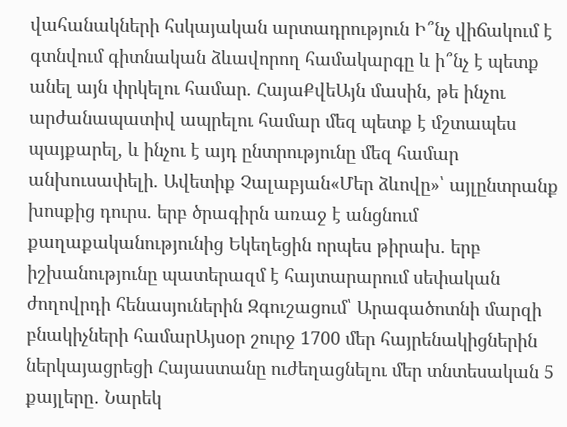վահանակների հսկայական արտադրություն Ի՞նչ վիճակում է գտնվում գիտնական ձևավորող համակարգը և ի՞նչ է պետք անել այն փրկելու համար. ՀայաՔվեԱյն մասին, թե ինչու արժանապատիվ ապրելու համար մեզ պետք է մշտապես պայքարել, և ինչու է այդ ընտրությունը մեզ համար անխուսափելի. Ավետիք Չալաբյան«Մեր ձևովը»՝ այլընտրանք խոսքից դուրս. երբ ծրագիրն առաջ է անցնում քաղաքականությունից Եկեղեցին որպես թիրախ. երբ իշխանությունը պատերազմ է հայտարարում սեփական ժողովրդի հենասյուներին Զգուշացում՝ Արագածոտնի մարզի բնակիչների համարԱյսօր շուրջ 1700 մեր հայրենակիցներին ներկայացրեցի Հայաստանը ուժեղացնելու մեր տնտեսական 5 քայլերը․ Նարեկ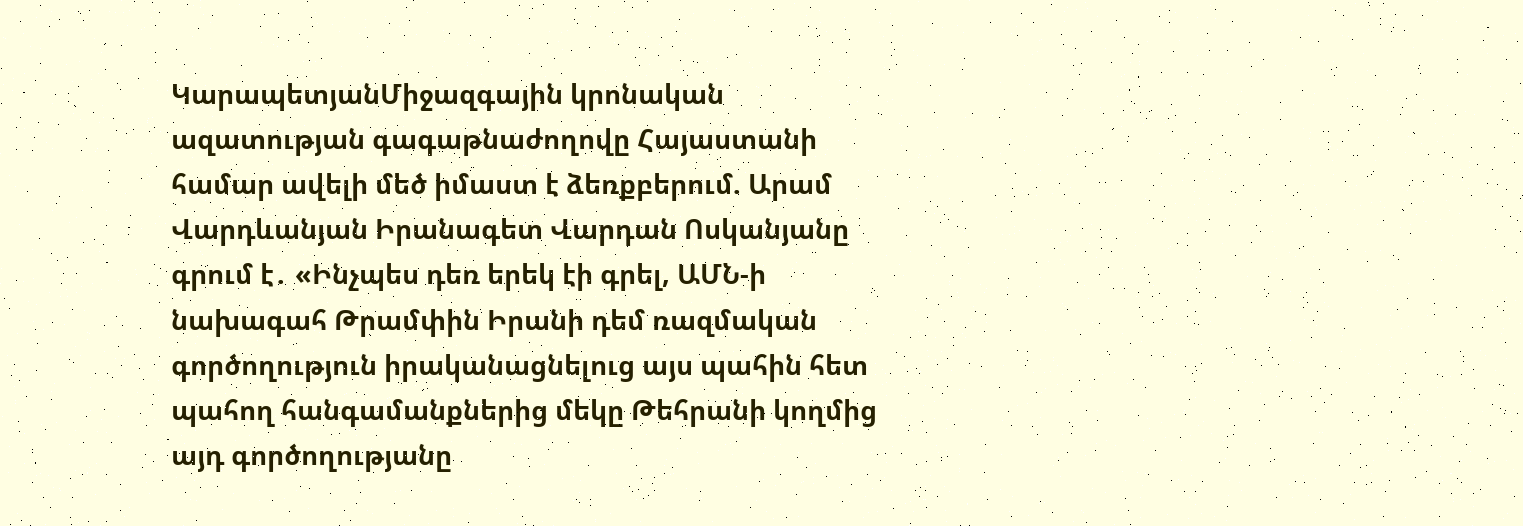ԿարապետյանՄիջազգային կրոնական ազատության գագաթնաժողովը Հայաստանի համար ավելի մեծ իմաստ է ձեռքբերում. Արամ Վարդևանյան Իրանագետ Վարդան Ոսկանյանը գրում է․ «Ինչպես դեռ երեկ էի գրել, ԱՄՆ-ի նախագահ Թրամփին Իրանի դեմ ռազմական գործողություն իրականացնելուց այս պահին հետ պահող հանգամանքներից մեկը Թեհրանի կողմից այդ գործողությանը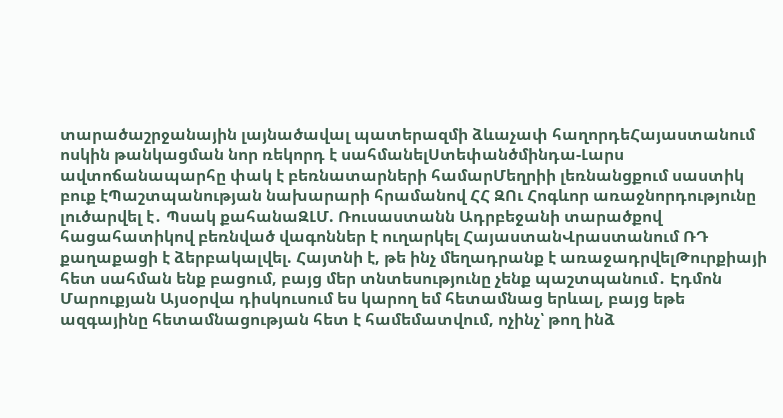տարածաշրջանային լայնածավալ պատերազմի ձևաչափ հաղորդեՀայաստանում ոսկին թանկացման նոր ռեկորդ է սահմանելՍտեփանծմինդա-Լարս ավտոճանապարհը փակ է բեռնատարների համարՄեղրիի լեռնանցքում սաստիկ բուք էՊաշտպանության նախարարի հրամանով ՀՀ ԶՈւ Հոգևոր առաջնորդությունը լուծարվել է․ Պսակ քահանաԶԼՄ. Ռուսաստանն Ադրբեջանի տարածքով հացահատիկով բեռնված վագոններ է ուղարկել ՀայաստանՎրաստանում ՌԴ քաղաքացի է ձերբակալվել. Հայտնի է, թե ինչ մեղադրանք է առաջադրվելԹուրքիայի հետ սահման ենք բացում, բայց մեր տնտեսությունը չենք պաշտպանում․ Էդմոն Մարուքյան Այսօրվա դիսկուսում ես կարող եմ հետամնաց երևալ, բայց եթե ազգայինը հետամնացության հետ է համեմատվում, ոչինչ՝ թող ինձ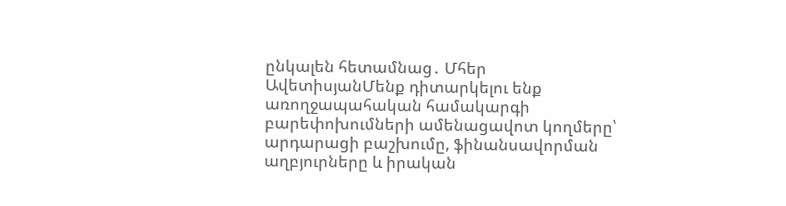ընկալեն հետամնաց․ Մհեր ԱվետիսյանՄենք դիտարկելու ենք առողջապահական համակարգի բարեփոխումների ամենացավոտ կողմերը՝ արդարացի բաշխումը, ֆինանսավորման աղբյուրները և իրական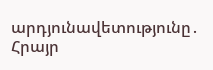արդյունավետությունը․ Հրայր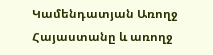Կամենդատյան Առողջ Հայաստանը և առողջ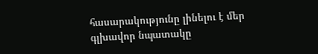հասարակությունը լինելու է մեր գլխավոր նպատակը